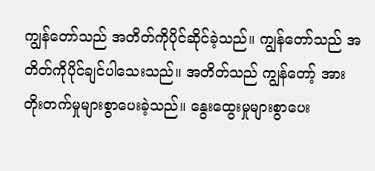ကျွန်တော်သည် အတိတ်ကိုပိုင်ဆိုင်ခဲ့သည်။ ကျွန်တော်သည် အတိတ်ကိုပိုင်ချင်ပါသေးသည်။ အတိတ်သည် ကျွန်တော့် အား တိုးတက်မှုများစွာပေးခဲ့သည်။ နွေးထွေးမှုများစွာပေး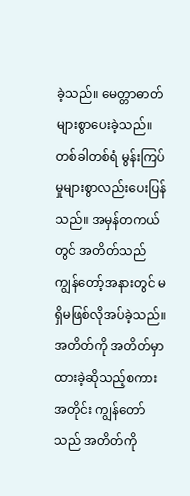ခဲ့သည်။ မေတ္တာဓာတ်များစွာပေးခဲ့သည်။ တစ်ခါတစ်ရံ မွန်းကြပ်မှုများစွာလည်းပေးပြန်သည်။ အမှန်တကယ်တွင် အတိတ်သည်ကျွန်တော့်အနားတွင် မရှိမဖြစ်လိုအပ်ခဲ့သည်။ အတိတ်ကို အတိတ်မှာထားခဲ့ဆိုသည့်စကားအတိုင်း ကျွန်တော်သည် အတိတ်ကို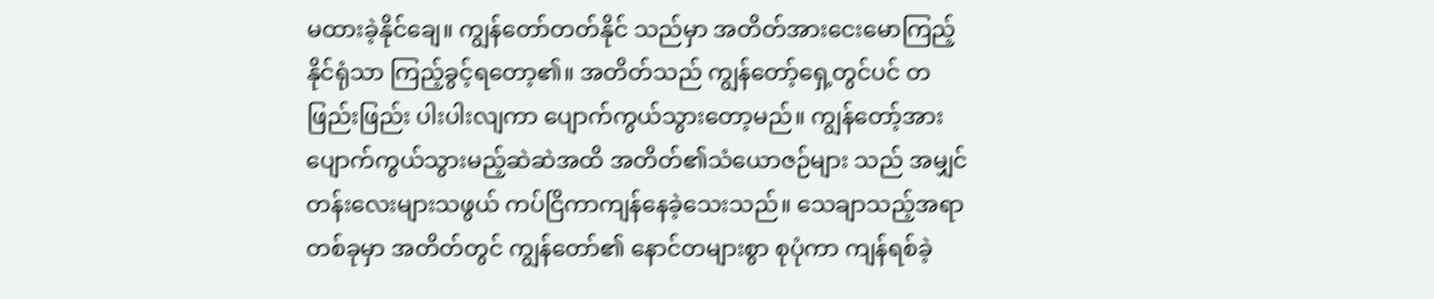မထားခဲ့နိုင်ချေ။ ကျွန်တော်တတ်နိုင် သည်မှာ အတိတ်အားငေးမောကြည့်နိုင်ရုံသာ ကြည့်ခွင့်ရတော့၏။ အတိတ်သည် ကျွန်တော့်ရှေ့တွင်ပင် တဖြည်းဖြည်း ပါးပါးလျကာ ပျောက်ကွယ်သွားတော့မည်။ ကျွန်တော့်အား ပျောက်ကွယ်သွားမည့်ဆဲဆဲအထိ အတိတ်၏သံယောဇဉ်များ သည် အမျှင်တန်းလေးများသဖွယ် ကပ်ငြိကာကျန်နေခဲ့သေးသည်။ သေချာသည့်အရာတစ်ခုမှာ အတိတ်တွင် ကျွန်တော်၏ နောင်တများစွာ စုပုံကာ ကျန်ရစ်ခဲ့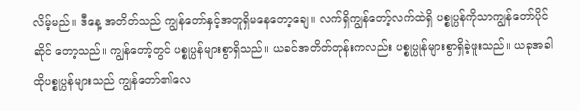လိမ့်မည်။ ဒီနေ့ အတိတ်သည် ကျွန်တော်နှင့်အတူရှိမနေတော့ချေ။ လက်ရှိကျွန်တော့်လက်ထဲရှိ ပစ္စုပ္ပန်ကိုသာကျွန်တော်ပိုင်ဆိုင် တော့သည်။ ကျွန်တော့်တွင် ပစ္စုပ္ပန်များစွာရှိသည်။ ယခင်အတိတ်တုန်းကလည်း ပစ္စုပ္ပုန်များစွာရှိခဲ့ဖူးသည်။ ယခုအခါ ထိုပစ္စုပ္ပန်များသည် ကျွန်တော်၏လေ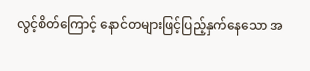လွင့်စိတ်ကြောင့် နောင်တများဖြင့်ပြည့်နှက်နေသော အ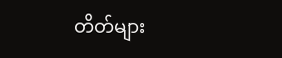တိတ်များ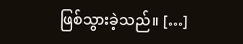ဖြစ်သွားခဲ့သည်။ […]